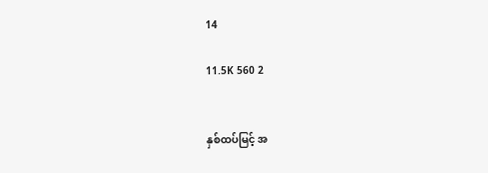14

11.5K 560 2


နှစ်ထပ်မြင့် အ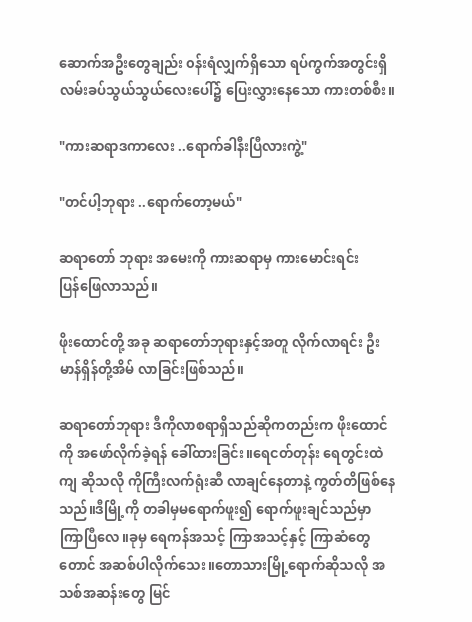ဆောက်အဦးတွေချည်း ၀န်းရံလျှက်ရှိသော ရပ်ကွက်အတွင်းရှိ လမ်းခပ်သွယ်သွယ်လေးပေါ်၌ ပြေးလွှားနေသော ကားတစ်စီး။

"ကားဆရာဒကာလေး ..ရောက်ခါနီးပြီလားကွဲ့"

"တင်ပါ့ဘုရား ..ရောက်တော့မယ်"

ဆရာတော် ဘုရား အမေးကို ကားဆရာမှ ကားမောင်းရင်း ပြန်‌‌ဖြေလာသည်။

ဖိုးထောင်တို့ အခု ဆရာတော်ဘုရားနှင့်အတူ လိုက်လာရင်း ဦးမာန်ရှိန်တို့အိမ် လာခြင်းဖြစ်သည်။

ဆရာတော်ဘုရား ဒီကိုလာစရာရှိသည်ဆိုကတည်းက ဖိုးထောင်ကို အဖော်လိုက်ခဲ့ရန် ခေါ်ထားခြင်း။ရေငတ်တုန်း ရေတွင်းထဲကျ ဆိုသလို ကိုကြီးလက်ရုံးဆီ လာချင်နေတာနဲ့ ကွတ်တိဖြစ်နေသည်။ဒီမြို့ကို တခါမှမရောက်ဖူး၍ ရောက်ဖူးချင်သည်မှာ ကြာပြီလေ။ခုမှ ရေကန်အသင့် ကြာအသင့်နှင့် ကြာဆံတွေတောင် အဆစ်ပါလိုက်သေး။တောသားမြို့ရောက်ဆိုသလို အသစ်အဆန်းတွေ မြင်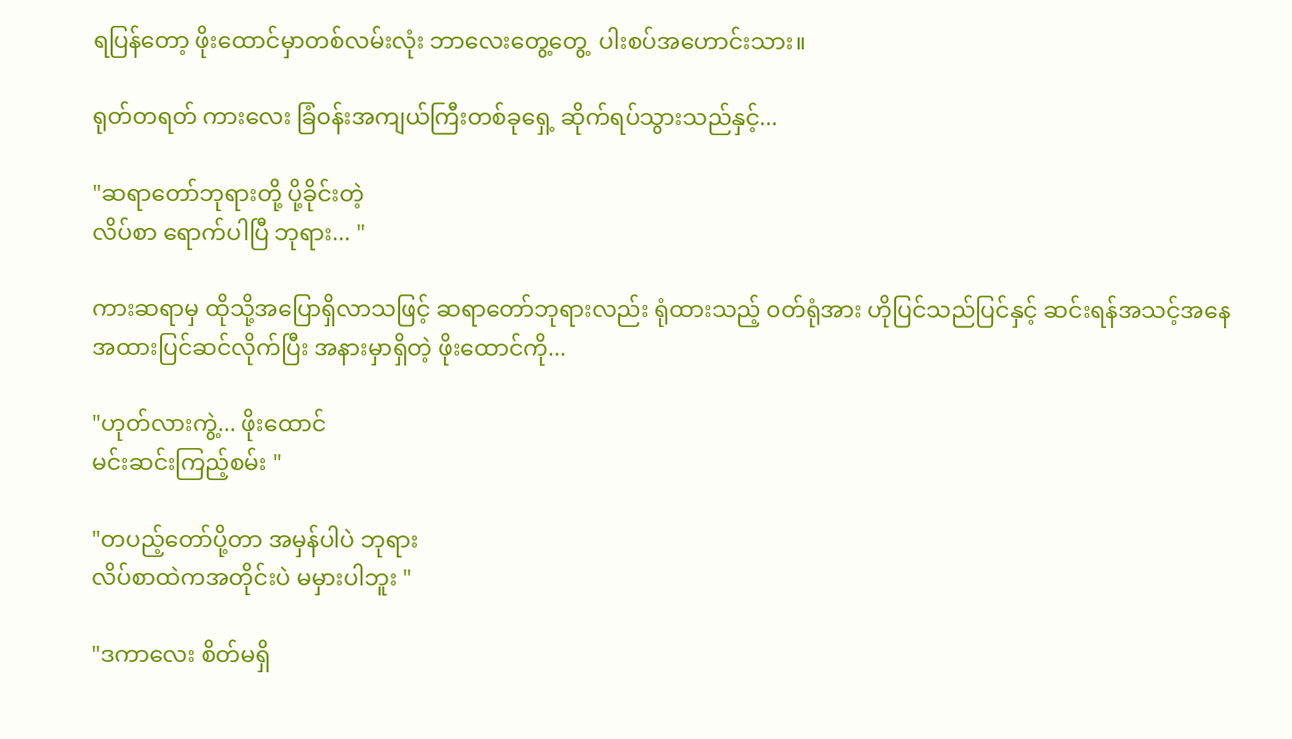ရပြန်တော့ ဖိုးထောင်မှာတစ်လမ်းလုံး ဘာလေးတွေ့တွေ့  ပါးစပ်အဟောင်းသား။

ရုတ်တရတ် ကားလေး ခြံ၀န်းအကျယ်ကြီးတစ်ခုရှေ့ ဆိုက်ရပ်သွားသည်နှင့်...

"ဆရာတော်ဘုရားတို့ ပို့ခိုင်းတဲ့
လိပ်စာ ရောက်ပါပြီ ဘုရား... "

ကားဆရာမှ ထိုသို့အပြောရှိလာသဖြင့် ဆရာတော်ဘုရားလည်း ရုံထားသည့် ၀တ်ရုံအား ဟိုပြင်သည်ပြင်နှင့် ဆင်းရန်အသင့်အနေအထားပြင်ဆင်လိုက်ပြီး အနားမှာရှိတဲ့ ဖိုးထောင်ကို...

"ဟုတ်လားကွဲ့... ဖိုးထောင်
မင်းဆင်းကြည့်စမ်း "

"တပည့်တော်ပို့တာ အမှန်ပါပဲ ဘုရား
လိပ်စာထဲကအတိုင်းပဲ မမှားပါဘူး "

"ဒကာလေး စိတ်မရှိ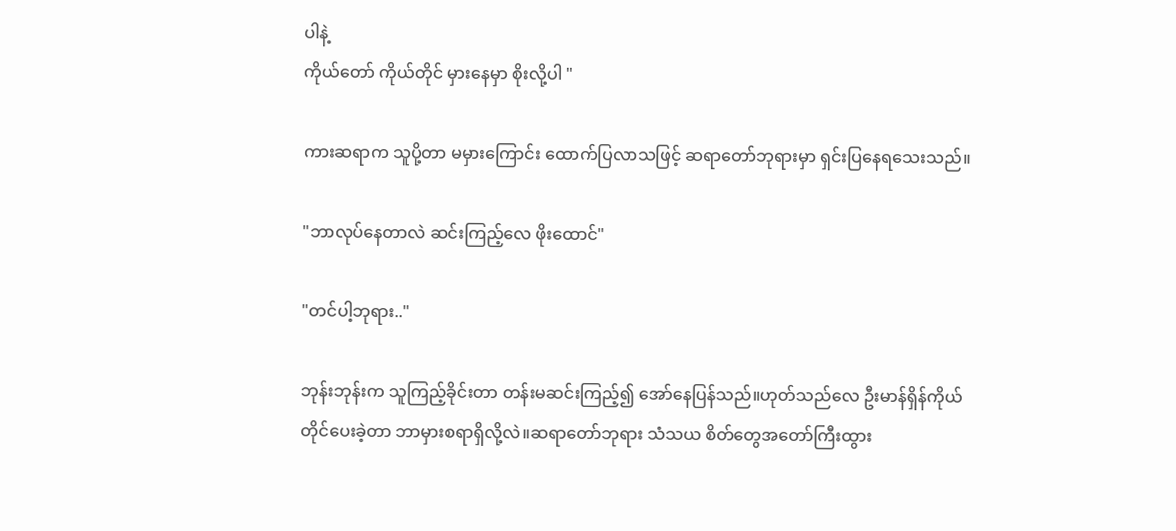ပါနဲ့
ကိုယ်တော် ကိုယ်တိုင် မှားနေမှာ စိုးလို့ပါ "

ကားဆရာက သူပို့တာ မမှားကြောင်း ထောက်ပြလာသဖြင့် ဆရာတော်ဘုရားမှာ ရှင်းပြနေရသေးသည်။

"ဘာလုပ်နေတာလဲ ဆင်းကြည့်လေ ဖိုးထောင်"

"တင်ပါ့ဘုရား.."

ဘုန်းဘုန်းက သူကြည့်ခိုင်းတာ တန်းမဆင်းကြည့်၍ အော်နေပြန်သည်။ဟုတ်သည်လေ ဦးမာန်ရှိန်ကိုယ်တိုင်ပေးခဲ့တာ ဘာမှားစရာရှိလို့လဲ။ဆရာတော်ဘုရား သံသယ စိတ်တွေအတော်ကြီးထွား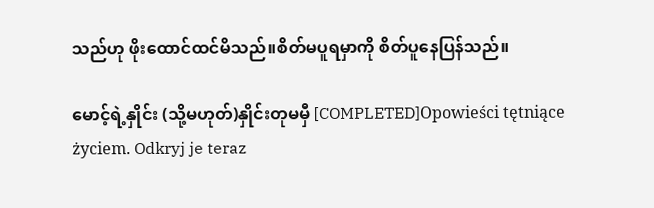သည်ဟု ဖိုးထောင်ထင်မိသည်။စိတ်မပူရမှာကို စိတ်ပူနေပြန်သည်။

မောင့်ရဲ့နှိုင်း (သို့မဟုတ်)နှိုင်းတုမမှီ [COMPLETED]Opowieści tętniące życiem. Odkryj je teraz